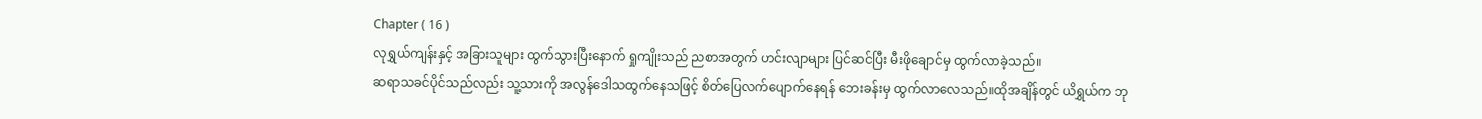Chapter ( 16 )
လုရွှယ်ကျန်းနှင့် အခြားသူများ ထွက်သွားပြီးနောက် ရှုကျိုးသည် ညစာအတွက် ဟင်းလျာများ ပြင်ဆင်ပြီး မီးဖိုချောင်မှ ထွက်လာခဲ့သည်။
ဆရာသခင်ပိုင်သည်လည်း သူ့သားကို အလွန်ဒေါသထွက်နေသဖြင့် စိတ်ပြေလက်ပျောက်နေရန် ဘေးခန်းမှ ထွက်လာလေသည်။ထိုအချိန်တွင် ယိရွှယ်က ဘု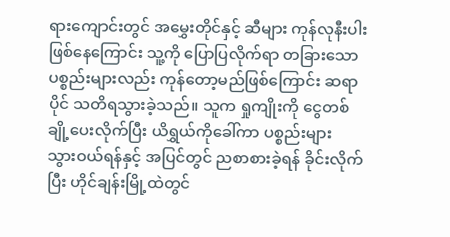ရားကျောင်းတွင် အမွှေးတိုင်နှင့် ဆီများ ကုန်လုနီးပါး ဖြစ်နေကြောင်း သူ့ကို ပြောပြလိုက်ရာ တခြားသော ပစ္စည်းများလည်း ကုန်တော့မည်ဖြစ်ကြောင်း ဆရာပိုင် သတိရသွားခဲ့သည်။ သူက ရှုကျိုးကို ငွေတစ်ချို့ပေးလိုက်ပြီး ယိရွှယ်ကိုခေါ်ကာ ပစ္စည်းများ သွားဝယ်ရန်နှင့် အပြင်တွင် ညစာစားခဲ့ရန် ခိုင်းလိုက်ပြီး ဟိုင်ချန်းမြို့ထဲတွင်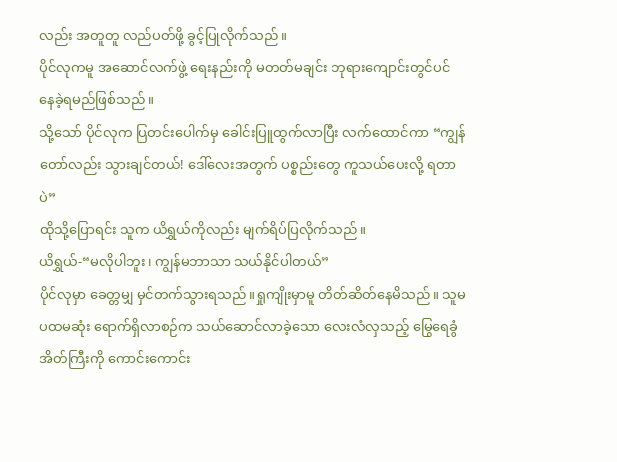လည်း အတူတူ လည်ပတ်ဖို့ ခွင့်ပြုလိုက်သည်။
ပိုင်လုကမူ အဆောင်လက်ဖွဲ့ ရေးနည်းကို မတတ်မချင်း ဘုရားကျောင်းတွင်ပင် နေခဲ့ရမည်ဖြစ်သည်။
သို့သော် ပိုင်လုက ပြတင်းပေါက်မှ ခေါင်းပြူထွက်လာပြီး လက်ထောင်ကာ “ကျွန်တော်လည်း သွားချင်တယ်! ဒေါ်လေးအတွက် ပစ္စည်းတွေ ကူသယ်ပေးလို့ ရတာပဲ”
ထိုသို့ပြောရင်း သူက ယိရွှယ်ကိုလည်း မျက်ရိပ်ပြလိုက်သည်။
ယိရွှယ်-“မလိုပါဘူး၊ ကျွန်မဘာသာ သယ်နိုင်ပါတယ်”
ပိုင်လုမှာ ခေတ္တမျှ မှင်တက်သွားရသည်။ရှုကျိုးမှာမူ တိတ်ဆိတ်နေမိသည်။ သူမ ပထမဆုံး ရောက်ရှိလာစဉ်က သယ်ဆောင်လာခဲ့သော လေးလံလှသည့် မြွေရေခွံအိတ်ကြီးကို ကောင်းကောင်း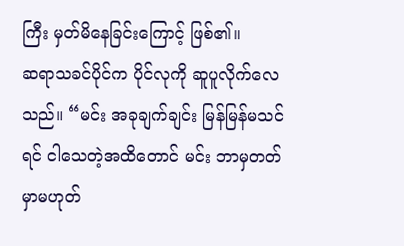ကြီး မှတ်မိနေခြင်းကြောင့် ဖြစ်၏။
ဆရာသခင်ပိုင်က ပိုင်လုကို ဆူပူလိုက်လေသည်။ “မင်း အခုချက်ချင်း မြန်မြန်မသင်ရင် ငါသေတဲ့အထိတောင် မင်း ဘာမှတတ်မှာမဟုတ်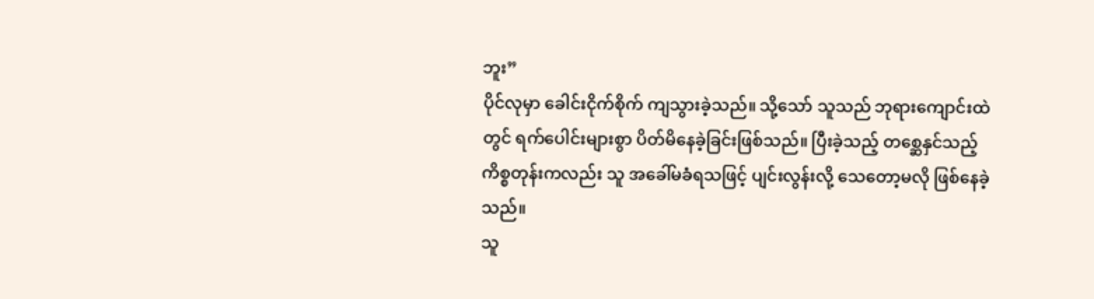ဘူး”
ပိုင်လုမှာ ခေါင်းငိုက်စိုက် ကျသွားခဲ့သည်။ သို့သော် သူသည် ဘုရားကျောင်းထဲတွင် ရက်ပေါင်းများစွာ ပိတ်မိနေခဲ့ခြင်းဖြစ်သည်။ ပြီးခဲ့သည့် တစ္ဆေနှင်သည့် ကိစ္စတုန်းကလည်း သူ အခေါ်မခံရသဖြင့် ပျင်းလွန်းလို့ သေတော့မလို ဖြစ်နေခဲ့သည်။
သူ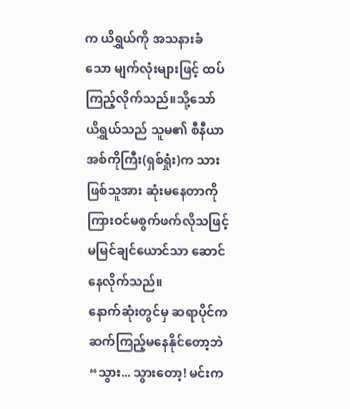က ယိရွှယ်ကို အသနားခံသော မျက်လုံးများဖြင့် ထပ်ကြည့်လိုက်သည်။သို့သော် ယိရွှယ်သည် သူမ၏ စီနီယာအစ်ကိုကြီး(ရှစ်ရှုံး)က သားဖြစ်သူအား ဆုံးမနေတာကို ကြားဝင်မစွက်ဖက်လိုသဖြင့် မမြင်ချင်ယောင်သာ ဆောင်နေလိုက်သည်။
နောက်ဆုံးတွင်မှ ဆရာပိုင်က ဆက်ကြည့်မနေနိုင်တော့ဘဲ “သွား... သွားတော့! မင်းက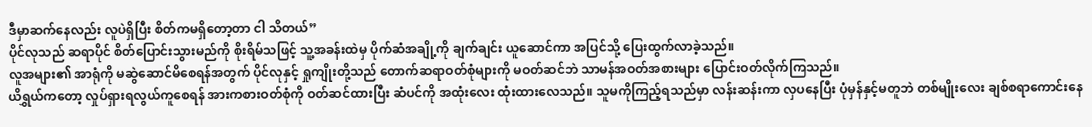ဒီမှာဆက်နေလည်း လူပဲရှိပြီး စိတ်ကမရှိတော့တာ ငါ သိတယ်”
ပိုင်လုသည် ဆရာပိုင် စိတ်ပြောင်းသွားမည်ကို စိုးရိမ်သဖြင့် သူ့အခန်းထဲမှ ပိုက်ဆံအချို့ကို ချက်ချင်း ယူဆောင်ကာ အပြင်သို့ ပြေးထွက်လာခဲ့သည်။
လူအများ၏ အာရုံကို မဆွဲဆောင်မိစေရန်အတွက် ပိုင်လုနှင့် ရှုကျိုးတို့သည် တောက်ဆရာဝတ်စုံများကို မဝတ်ဆင်ဘဲ သာမန်အဝတ်အစားများ ပြောင်းဝတ်လိုက်ကြသည်။
ယိရွှယ်ကတော့ လှုပ်ရှားရလွယ်ကူစေရန် အားကစားဝတ်စုံကို ဝတ်ဆင်ထားပြီး ဆံပင်ကို အထုံးလေး ထုံးထားလေသည်။ သူမကိုကြည့်ရသည်မှာ လန်းဆန်းကာ လှပနေပြီး ပုံမှန်နှင့်မတူဘဲ တစ်မျိုးလေး ချစ်စရာကောင်းနေ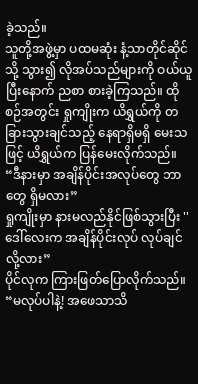ခဲ့သည်။
သူတို့အဖွဲ့မှာ ပထမဆုံး နံ့သာတိုင်ဆိုင်သို့ သွား၍ လိုအပ်သည်များကို ဝယ်ယူပြီးနောက် ညစာ စားခဲ့ကြသည်။ ထိုစဉ်အတွင်း ရှုကျိုးက ယိရွှယ်ကို တခြားသွားချင်သည့် နေရာရှိမရှိ မေးသဖြင့် ယိရွှယ်က ပြန်မေးလိုက်သည်။
“ဒီနားမှာ အချိန်ပိုင်းအလုပ်တွေ ဘာတွေ ရှိမလား”
ရှုကျိုးမှာ နားမလည်နိုင်ဖြစ်သွားပြီး '' ဒေါ်လေးက အချိန်ပိုင်းလုပ် လုပ်ချင်လို့လား”
ပိုင်လုက ကြားဖြတ်ပြောလိုက်သည်။ “မလုပ်ပါနဲ့! အဖေသာသိ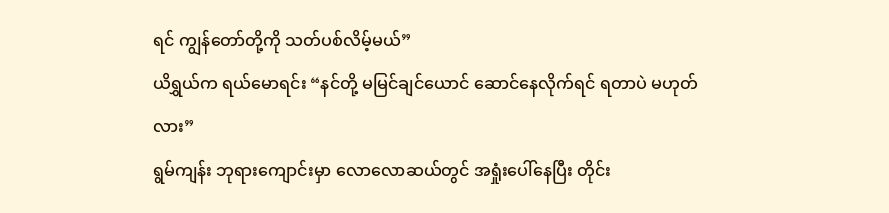ရင် ကျွန်တော်တို့ကို သတ်ပစ်လိမ့်မယ်”
ယိရွှယ်က ရယ်မောရင်း “နင်တို့ မမြင်ချင်ယောင် ဆောင်နေလိုက်ရင် ရတာပဲ မဟုတ်လား”
ရွမ်ကျန်း ဘုရားကျောင်းမှာ လောလောဆယ်တွင် အရှုံးပေါ်နေပြီး တိုင်း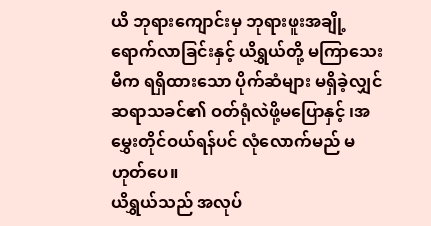ယိ ဘုရားကျောင်းမှ ဘုရားဖူးအချို့ ရောက်လာခြင်းနှင့် ယိရွှယ်တို့ မကြာသေးမီက ရရှိထားသော ပိုက်ဆံများ မရှိခဲ့လျှင် ဆရာသခင်၏ ဝတ်ရုံလဲဖို့မပြောနှင့် ၊အမွှေးတိုင်ဝယ်ရန်ပင် လုံလောက်မည် မဟုတ်ပေ။
ယိရွှယ်သည် အလုပ်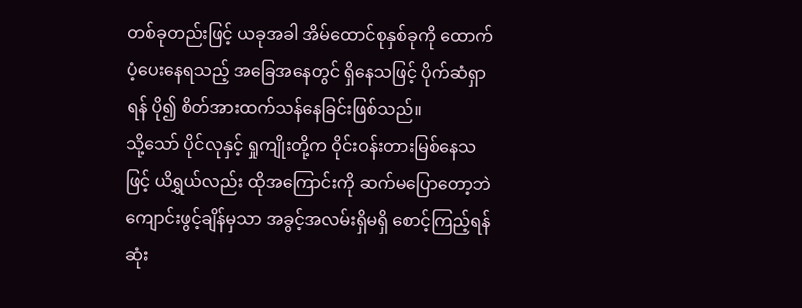တစ်ခုတည်းဖြင့် ယခုအခါ အိမ်ထောင်စုနှစ်ခုကို ထောက်ပံ့ပေးနေရသည့် အခြေအနေတွင် ရှိနေသဖြင့် ပိုက်ဆံရှာရန် ပို၍ စိတ်အားထက်သန်နေခြင်းဖြစ်သည်။
သို့သော် ပိုင်လုနှင့် ရှုကျိုးတို့က ဝိုင်းဝန်းတားမြစ်နေသဖြင့် ယိရွှယ်လည်း ထိုအကြောင်းကို ဆက်မပြောတော့ဘဲ ကျောင်းဖွင့်ချိန်မှသာ အခွင့်အလမ်းရှိမရှိ စောင့်ကြည့်ရန် ဆုံး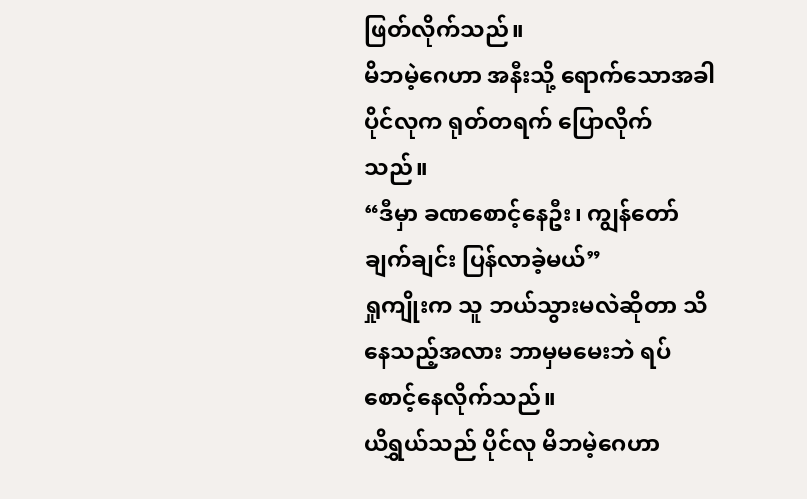ဖြတ်လိုက်သည်။
မိဘမဲ့ဂေဟာ အနီးသို့ ရောက်သောအခါ ပိုင်လုက ရုတ်တရက် ပြောလိုက်သည်။
“ဒီမှာ ခဏစောင့်နေဦး၊ ကျွန်တော် ချက်ချင်း ပြန်လာခဲ့မယ်”
ရှုကျိုးက သူ ဘယ်သွားမလဲဆိုတာ သိနေသည့်အလား ဘာမှမမေးဘဲ ရပ်စောင့်နေလိုက်သည်။
ယိရွှယ်သည် ပိုင်လု မိဘမဲ့ဂေဟာ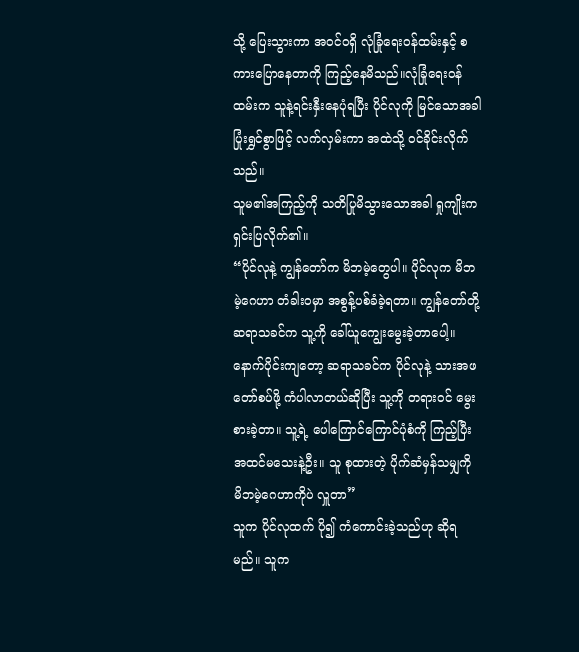သို့ ပြေးသွားကာ အဝင်ဝရှိ လုံခြုံရေးဝန်ထမ်းနှင့် စကားပြောနေတာကို ကြည့်နေမိသည်။လုံခြုံရေးဝန်ထမ်းက သူနဲ့ရင်းနှီးနေပုံရပြီး ပိုင်လုကို မြင်သောအခါ ပြုံးရွှင်စွာဖြင့် လက်လှမ်းကာ အထဲသို့ ဝင်ခိုင်းလိုက်သည်။
သူမ၏အကြည့်ကို သတိပြုမိသွားသောအခါ ရှုကျိုးက ရှင်းပြလိုက်၏။
“ပိုင်လုနဲ့ ကျွန်တော်က မိဘမဲ့တွေပါ။ ပိုင်လုက မိဘမဲ့ဂေဟာ တံခါးဝမှာ အစွန့်ပစ်ခံခဲ့ရတာ။ ကျွန်တော်တို့ ဆရာသခင်က သူ့ကို ခေါ်ယူကျွေးမွေးခဲ့တာပေါ့။ နောက်ပိုင်းကျတော့ ဆရာသခင်က ပိုင်လုနဲ့ သားအဖတော်စပ်ဖို့ ကံပါလာတယ်ဆိုပြီး သူ့ကို တရားဝင် မွေးစားခဲ့တာ။ သူ့ရဲ့ ပေါကြောင်ကြောင်ပုံစံကို ကြည့်ပြီး အထင်မသေးနဲ့ဦး။ သူ စုထားတဲ့ ပိုက်ဆံမှန်သမျှကို မိဘမဲ့ဂေဟာကိုပဲ လှူတာ”
သူက ပိုင်လုထက် ပို၍ ကံကောင်းခဲ့သည်ဟု ဆိုရမည်။ သူက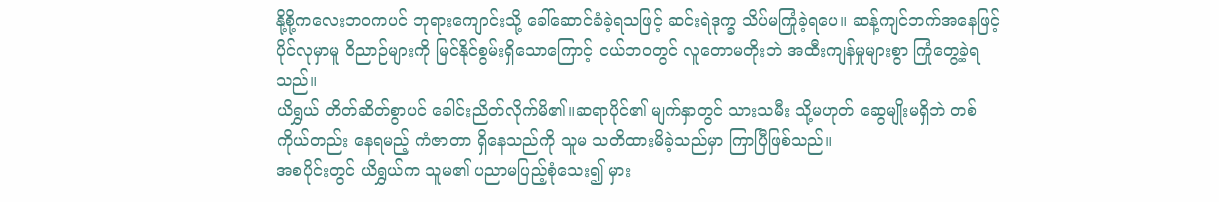နို့စို့ကလေးဘဝကပင် ဘုရားကျောင်းသို့ ခေါ်ဆောင်ခံခဲ့ရသဖြင့် ဆင်းရဲဒုက္ခ သိပ်မကြုံခဲ့ရပေ။ ဆန့်ကျင်ဘက်အနေဖြင့် ပိုင်လုမှာမူ ဝိညာဉ်များကို မြင်နိုင်စွမ်းရှိသောကြောင့် ငယ်ဘဝတွင် လူတောမတိုးဘဲ အထီးကျန်မှုများစွာ ကြုံတွေ့ခဲ့ရသည်။
ယိရွှယ် တိတ်ဆိတ်စွာပင် ခေါင်းညိတ်လိုက်မိ၏။ဆရာပိုင်၏ မျက်နှာတွင် သားသမီး သို့မဟုတ် ဆွေမျိုးမရှိဘဲ တစ်ကိုယ်တည်း နေရမည့် ကံဇာတာ ရှိနေသည်ကို သူမ သတိထားမိခဲ့သည်မှာ ကြာပြီဖြစ်သည်။
အစပိုင်းတွင် ယိရွှယ်က သူမ၏ ပညာမပြည့်စုံသေး၍ မှား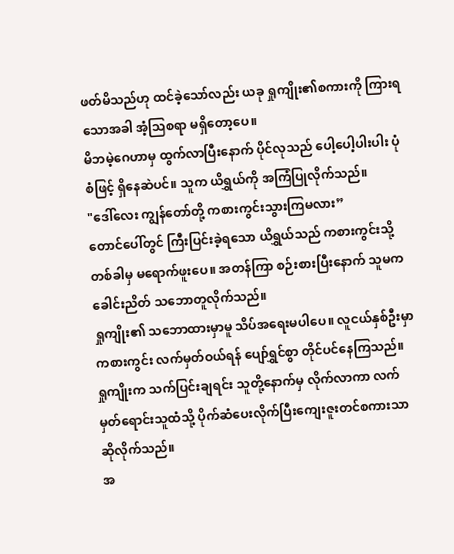ဖတ်မိသည်ဟု ထင်ခဲ့သော်လည်း ယခု ရှုကျိုး၏စကားကို ကြားရသောအခါ အံ့သြစရာ မရှိတော့ပေ။
မိဘမဲ့ဂေဟာမှ ထွက်လာပြီးနောက် ပိုင်လုသည် ပေါ့ပေါ့ပါးပါး ပုံစံဖြင့် ရှိနေဆဲပင်။ သူက ယိရွှယ်ကို အကြံပြုလိုက်သည်။
"ဒေါ်လေး ကျွန်တော်တို့ ကစားကွင်းသွားကြမလား”
တောင်ပေါ်တွင် ကြီးပြင်းခဲ့ရသော ယိရွှယ်သည် ကစားကွင်းသို့ တစ်ခါမှ မရောက်ဖူးပေ။ အတန်ကြာ စဉ်းစားပြီးနောက် သူမက ခေါင်းညိတ် သဘောတူလိုက်သည်။
ရှုကျိုး၏ သဘောထားမှာမူ သိပ်အရေးမပါပေ။ လူငယ်နှစ်ဦးမှာ ကစားကွင်း လက်မှတ်ဝယ်ရန် ပျော်ရွှင်စွာ တိုင်ပင်နေကြသည်။
ရှုကျိုးက သက်ပြင်းချရင်း သူတို့နောက်မှ လိုက်လာကာ လက်မှတ်ရောင်းသူထံသို့ ပိုက်ဆံပေးလိုက်ပြီးကျေးဇူးတင်စကားသာ ဆိုလိုက်သည်။
အ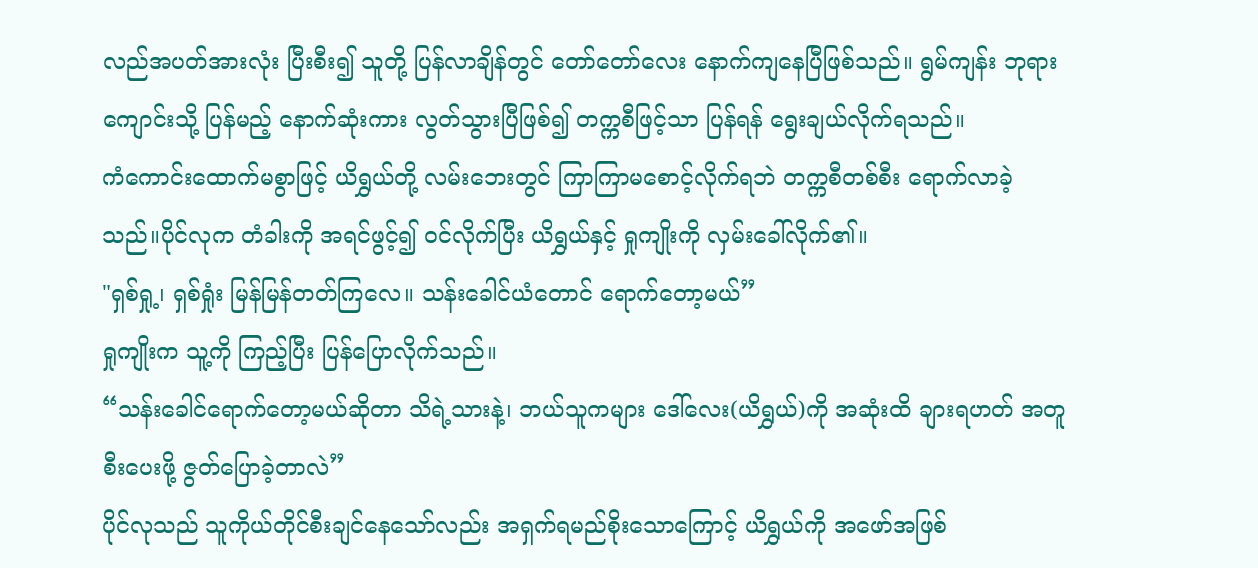လည်အပတ်အားလုံး ပြီးစီး၍ သူတို့ ပြန်လာချိန်တွင် တော်တော်လေး နောက်ကျနေပြီဖြစ်သည်။ ရွမ်ကျန်း ဘုရားကျောင်းသို့ ပြန်မည့် နောက်ဆုံးကား လွတ်သွားပြီဖြစ်၍ တက္ကစီဖြင့်သာ ပြန်ရန် ရွေးချယ်လိုက်ရသည်။
ကံကောင်းထောက်မစွာဖြင့် ယိရွှယ်တို့ လမ်းဘေးတွင် ကြာကြာမစောင့်လိုက်ရဘဲ တက္ကစီတစ်စီး ရောက်လာခဲ့သည်။ပိုင်လုက တံခါးကို အရင်ဖွင့်၍ ဝင်လိုက်ပြီး ယိရွှယ်နှင့် ရှုကျိုးကို လှမ်းခေါ်လိုက်၏။
"ရှစ်ရှု့၊ ရှစ်ရှုံး မြန်မြန်တတ်ကြလေ။ သန်းခေါင်ယံတောင် ရောက်တော့မယ်”
ရှုကျိုးက သူ့ကို ကြည့်ပြီး ပြန်ပြောလိုက်သည်။
“သန်းခေါင်ရောက်တော့မယ်ဆိုတာ သိရဲ့သားနဲ့၊ ဘယ်သူကများ ဒေါ်လေး(ယိရွှယ်)ကို အဆုံးထိ ချားရဟတ် အတူစီးပေးဖို့ ဇွတ်ပြောခဲ့တာလဲ”
ပိုင်လုသည် သူကိုယ်တိုင်စီးချင်နေသော်လည်း အရှက်ရမည်စိုးသောကြောင့် ယိရွှယ်ကို အဖော်အဖြစ်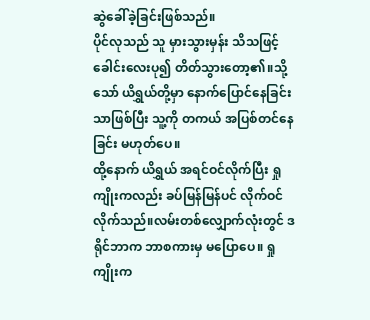ဆွဲခေါ်ခဲ့ခြင်းဖြစ်သည်။
ပိုင်လုသည် သူ မှားသွားမှန်း သိသဖြင့် ခေါင်းလေးပု၍ တိတ်သွားတော့၏။သို့သော် ယိရွှယ်တို့မှာ နောက်ပြောင်နေခြင်းသာဖြစ်ပြီး သူ့ကို တကယ် အပြစ်တင်နေခြင်း မဟုတ်ပေ။
ထို့နောက် ယိရွှယ် အရင်ဝင်လိုက်ပြီး ရှုကျိုးကလည်း ခပ်မြန်မြန်ပင် လိုက်ဝင်လိုက်သည်။လမ်းတစ်လျှောက်လုံးတွင် ဒရိုင်ဘာက ဘာစကားမှ မပြောပေ။ ရှုကျိုးက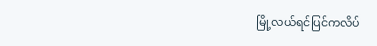မြို့လယ်ရင်ပြင်ကလိပ်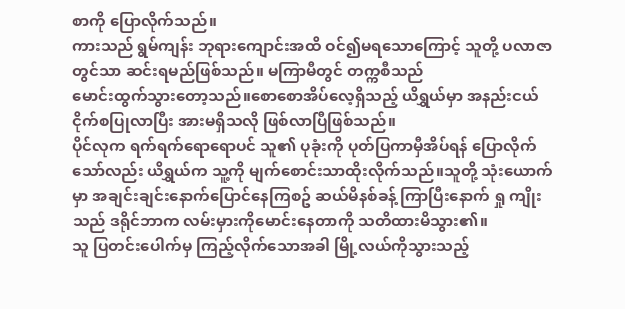စာကို ပြောလိုက်သည်။
ကားသည် ရွမ်ကျန်း ဘုရားကျောင်းအထိ ဝင်၍မရသောကြောင့် သူတို့ ပလာဇာတွင်သာ ဆင်းရမည်ဖြစ်သည်။ မကြာမီတွင် တက္ကစီသည်
မောင်းထွက်သွားတော့သည်။စောစောအိပ်လေ့ရှိသည့် ယိရွှယ်မှာ အနည်းငယ် ငိုက်စပြုလာပြီး အားမရှိသလို ဖြစ်လာပြီဖြစ်သည်။
ပိုင်လုက ရက်ရက်ရောရောပင် သူ၏ ပုခုံးကို ပုတ်ပြကာမှီအိပ်ရန် ပြောလိုက်သော်လည်း ယိရွှယ်က သူ့ကို မျက်စောင်းသာထိုးလိုက်သည်။သူတို့ သုံးယောက်မှာ အချင်းချင်းနောက်ပြောင်နေကြစဥ် ဆယ်မိနစ်ခန့် ကြာပြီးနောက် ရှု ကျိုးသည် ဒရိုင်ဘာက လမ်းမှားကိုမောင်းနေတာကို သတိထားမိသွား၏။
သူ ပြတင်းပေါက်မှ ကြည့်လိုက်သောအခါ မြို့လယ်ကိုသွားသည့်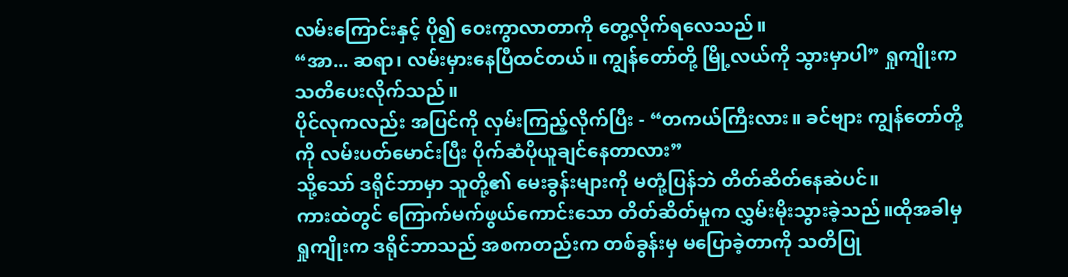လမ်းကြောင်းနှင့် ပို၍ ဝေးကွာလာတာကို တွေ့လိုက်ရလေသည်။
“အာ... ဆရာ၊ လမ်းမှားနေပြီထင်တယ်။ ကျွန်တော်တို့ မြို့လယ်ကို သွားမှာပါ” ရှုကျိုးက သတိပေးလိုက်သည်။
ပိုင်လုကလည်း အပြင်ကို လှမ်းကြည့်လိုက်ပြီး - “တကယ်ကြီးလား။ ခင်ဗျား ကျွန်တော်တို့ကို လမ်းပတ်မောင်းပြီး ပိုက်ဆံပိုယူချင်နေတာလား”
သို့သော် ဒရိုင်ဘာမှာ သူတို့၏ မေးခွန်းများကို မတုံ့ပြန်ဘဲ တိတ်ဆိတ်နေဆဲပင်။
ကားထဲတွင် ကြောက်မက်ဖွယ်ကောင်းသော တိတ်ဆိတ်မှုက လွှမ်းမိုးသွားခဲ့သည်။ထိုအခါမှ ရှုကျိုးက ဒရိုင်ဘာသည် အစကတည်းက တစ်ခွန်းမှ မပြောခဲ့တာကို သတိပြု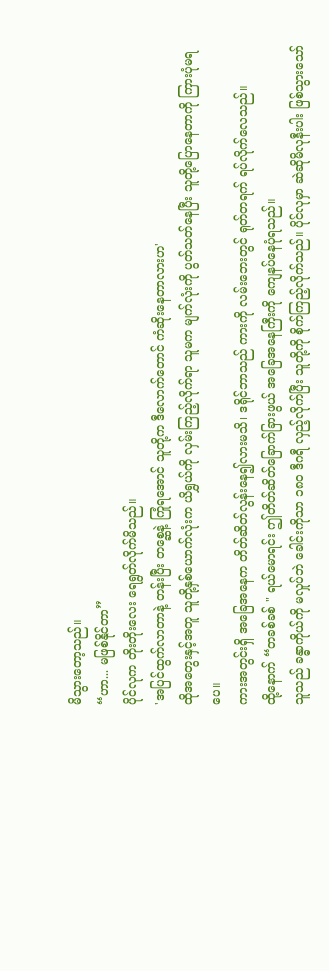မိသွားတော့သည်။
“ဟာ... မဖြစ်နိုင်တာ”
ပိုင်လုက တိုးတိုးလေး ရေရွတ်လိုက်မိသည်။
'အပြင်ထွက်လာတာနဲ့ တန်းပြီး တစ္ဆေနဲ့ ကြုံရအောင် သူတို့က ဒီလောက်တောင် ကံဆိုးနေတာလားဟ'
ထိုအတွေးနှင့်အတူ သူတို့နှစ်ယောက်လုံးက ယိရွှယ်ကို လှမ်းကြည့်လိုက်ရာ သူမက မျက်လုံးကို ပွတ်သတ်နေပြီး သူတို့ပြောနေတာကို ကြားပုံမရပေ။
ကားအတွင်းရှိ အခြေအနေက တိတ်ဆိတ်လွန်းနေ၍လားမသိ၊ ဒရိုင်ဘာသည် ကားကို လမ်းဘေးတွင် ရုတ်တရက် ရပ်လိုက်လေသည်။
ထို့နောက် “တခစ်ခစ် " ရယ်မောရင်း ဤတိတ်ဆိတ်ခြောက်ခြားဖွယ် အခြေအနေကြီးကို ကျေနပ်နေပုံရသည်။
သူသည် ခန္ဓာကိုယ်ကို မလှုပ်ဘဲ ခေါင်းကိုသာ ၁၈၀ ဒီဂရီ လှည့်လိုက်ပြီး သူတို့ကို စိုက်ကြည့်လိုက်သည်။ ပိုင်လုမှာ ဆဲဆိုမိလုနီးပါး ဖြစ်သွားသော်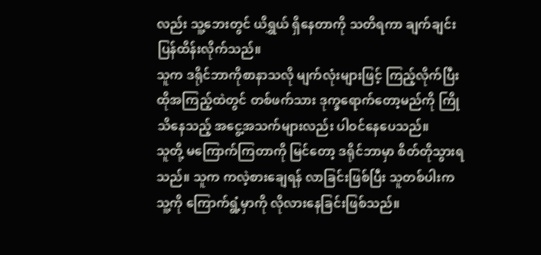လည်း သူ့ဘေးတွင် ယိရွှယ် ရှိနေတာကို သတိရကာ ချက်ချင်း ပြန်ထိန်းလိုက်သည်။
သူက ဒရိုင်ဘာကိုစာနာသလို မျက်လုံးများဖြင့် ကြည့်လိုက်ပြီး ထိုအကြည့်ထဲတွင် တစ်ဖက်သား ဒုက္ခရောက်တော့မည်ကို ကြိုသိနေသည့် အငွေ့အသက်များလည်း ပါဝင်နေပေသည်။
သူတို့ မကြောက်ကြတာကို မြင်တော့ ဒရိုင်ဘာမှာ စိတ်တိုသွားရသည်။ သူက ကလဲ့စားချေရန် လာခြင်းဖြစ်ပြီး သူတစ်ပါးက သူ့ကို ကြောက်ရွံ့မှာကို လိုလားနေခြင်းဖြစ်သည်။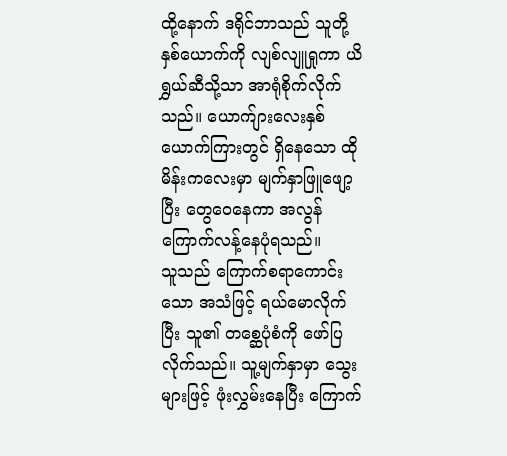ထို့နောက် ဒရိုင်ဘာသည် သူတို့နှစ်ယောက်ကို လျစ်လျူရှုကာ ယိရွှယ်ဆီသို့သာ အာရုံစိုက်လိုက်သည်။ ယောက်ျားလေးနှစ်ယောက်ကြားတွင် ရှိနေသော ထိုမိန်းကလေးမှာ မျက်နှာဖြူဖျော့ပြီး တွေဝေနေကာ အလွန်ကြောက်လန့်နေပုံရသည်။
သူသည် ကြောက်စရာကောင်းသော အသံဖြင့် ရယ်မောလိုက်ပြီး သူ၏ တစ္ဆေပုံစံကို ဖော်ပြလိုက်သည်။ သူ့မျက်နှာမှာ သွေးများဖြင့် ဖုံးလွှမ်းနေပြီး ကြောက်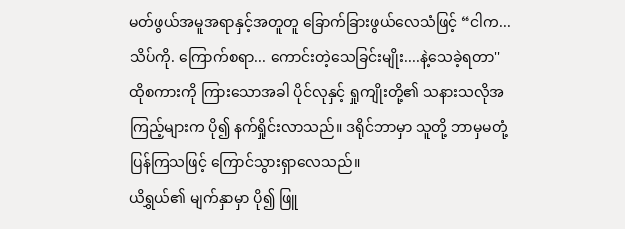မတ်ဖွယ်အမူအရာနှင့်အတူတူ ခြောက်ခြားဖွယ်လေသံဖြင့် “ငါက... သိပ်ကို. ကြောက်စရာ... ကောင်းတဲ့သေခြင်းမျိုး....နဲ့သေခဲ့ရတာ''
ထိုစကားကို ကြားသောအခါ ပိုင်လုနှင့် ရှုကျိုးတို့၏ သနားသလိုအကြည့်များက ပို၍ နက်ရှိုင်းလာသည်။ ဒရိုင်ဘာမှာ သူတို့ ဘာမှမတုံ့ပြန်ကြသဖြင့် ကြောင်သွားရှာလေသည်။
ယိရွှယ်၏ မျက်နှာမှာ ပို၍ ဖြူ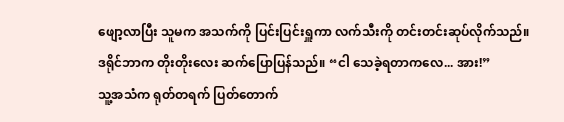ဖျော့လာပြီး သူမက အသက်ကို ပြင်းပြင်းရှူကာ လက်သီးကို တင်းတင်းဆုပ်လိုက်သည်။
ဒရိုင်ဘာက တိုးတိုးလေး ဆက်ပြောပြန်သည်။ “ငါ သေခဲ့ရတာကလေ... အား!”
သူ့အသံက ရုတ်တရက် ပြတ်တောက်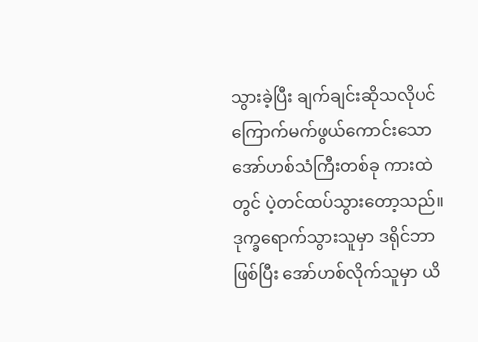သွားခဲ့ပြီး ချက်ချင်းဆိုသလိုပင် ကြောက်မက်ဖွယ်ကောင်းသော အော်ဟစ်သံကြီးတစ်ခု ကားထဲတွင် ပဲ့တင်ထပ်သွားတော့သည်။
ဒုက္ခရောက်သွားသူမှာ ဒရိုင်ဘာဖြစ်ပြီး အော်ဟစ်လိုက်သူမှာ ယိ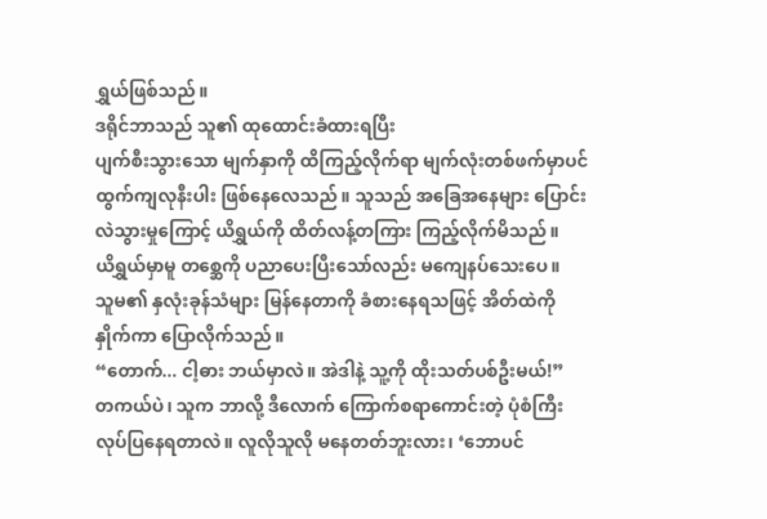ရွှယ်ဖြစ်သည်။
ဒရိုင်ဘာသည် သူ၏ ထုထောင်းခံထားရပြီး
ပျက်စီးသွားသော မျက်နှာကို ထိကြည့်လိုက်ရာ မျက်လုံးတစ်ဖက်မှာပင် ထွက်ကျလုနီးပါး ဖြစ်နေလေသည်။ သူသည် အခြေအနေများ ပြောင်းလဲသွားမှုကြောင့် ယိရွှယ်ကို ထိတ်လန့်တကြား ကြည့်လိုက်မိသည်။
ယိရွှယ်မှာမူ တစ္ဆေကို ပညာပေးပြီးသော်လည်း မကျေနပ်သေးပေ။
သူမ၏ နှလုံးခုန်သံများ မြန်နေတာကို ခံစားနေရသဖြင့် အိတ်ထဲကိုနှိုက်ကာ ပြောလိုက်သည်။
“တောက်... ငါ့ဓား ဘယ်မှာလဲ။ အဲဒါနဲ့ သူ့ကို ထိုးသတ်ပစ်ဦးမယ်!”
တကယ်ပဲ၊ သူက ဘာလို့ ဒီလောက် ကြောက်စရာကောင်းတဲ့ ပုံစံကြီး လုပ်ပြနေရတာလဲ။ လူလိုသူလို မနေတတ်ဘူးလား၊ ‘ဘောပင်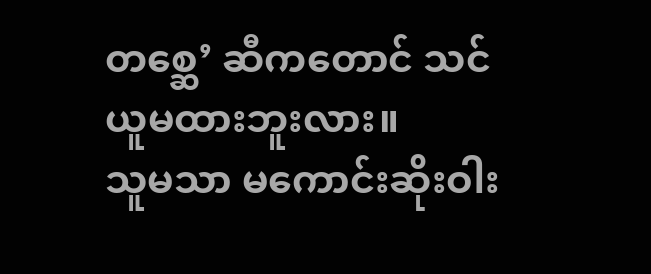တစ္ဆေ’ ဆီကတောင် သင်ယူမထားဘူးလား။
သူမသာ မကောင်းဆိုးဝါး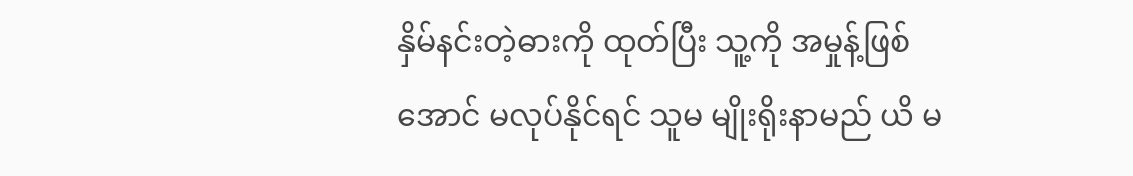နှိမ်နင်းတဲ့ဓားကို ထုတ်ပြီး သူ့ကို အမှုန့်ဖြစ်အောင် မလုပ်နိုင်ရင် သူမ မျိုးရိုးနာမည် ယိ မ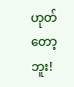ဟုတ်တော့ဘူး!